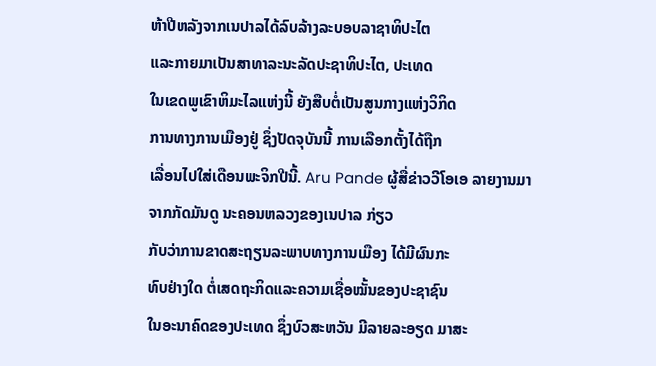ຫ້າປີຫລັງຈາກເນປາລໄດ້ລົບລ້າງລະບອບລາຊາທິປະໄຕ
ແລະກາຍມາເປັນສາທາລະນະລັດປະຊາທິປະໄຕ, ປະເທດ
ໃນເຂດພູເຂົາຫິມະໄລແຫ່ງນີ້ ຍັງສືບຕໍ່ເປັນສູນກາງແຫ່ງວິກິດ
ການທາງການເມືອງຢູ່ ຊຶ່ງປັດຈຸບັນນີ້ ການເລືອກຕັ້ງໄດ້ຖືກ
ເລື່ອນໄປໃສ່ເດືອນພະຈິກປີນີ້. Aru Pande ຜູ້ສື່ຂ່າວວີໂອເອ ລາຍງານມາຈາກກັດມັນດູ ນະຄອນຫລວງຂອງເນປາລ ກ່ຽວ
ກັບວ່າການຂາດສະຖຽນລະພາບທາງການເມືອງ ໄດ້ມີຜົນກະ
ທົບຢ່າງໃດ ຕໍ່ເສດຖະກິດແລະຄວາມເຊື່ອໝັ້ນຂອງປະຊາຊົນ
ໃນອະນາຄົດຂອງປະເທດ ຊຶ່ງບົວສະຫວັນ ມີລາຍລະອຽດ ມາສະ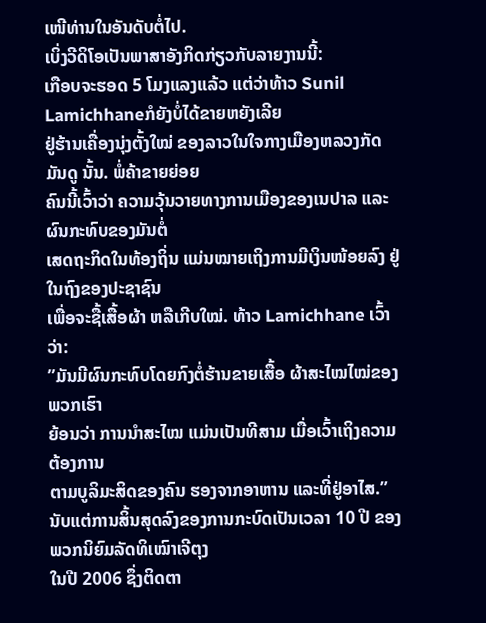ເໜີທ່ານໃນອັນດັບຕໍ່ໄປ.
ເບິ່ງວີດິໂອເປັນພາສາອັງກິດກ່ຽວກັບລາຍງານນີ້:
ເກືອບຈະຮອດ 5 ໂມງແລງແລ້ວ ແຕ່ວ່າທ້າວ Sunil Lamichhaneກໍຍັງບໍ່ໄດ້ຂາຍຫຍັງເລີຍ
ຢູ່ຮ້ານເຄື່ອງນຸ່ງຕັ້ງໃໝ່ ຂອງລາວໃນໃຈກາງເມືອງຫລວງກັດມັນດູ ນັ້ນ. ພໍ່ຄ້າຂາຍຍ່ອຍ
ຄົນນີ້ເວົ້າວ່າ ຄວາມວຸ້ນວາຍທາງການເມືອງຂອງເນປາລ ແລະຜົນກະທົບຂອງມັນຕໍ່
ເສດຖະກິດໃນທ້ອງຖິ່ນ ແມ່ນໝາຍເຖິງການມີເງິນໜ້ອຍລົງ ຢູ່ໃນຖົງຂອງປະຊາຊົນ
ເພື່ອຈະຊື້ເສື້ອຜ້າ ຫລືເກີບໃໝ່. ທ້າວ Lamichhane ເວົ້າວ່າ:
”ມັນມີຜົນກະທົບໂດຍກົງຕໍ່ຮ້ານຂາຍເສື້ອ ຜ້າສະໄໝໄໝ່ຂອງພວກເຮົາ
ຍ້ອນວ່າ ການນໍາສະໄໝ ແມ່ນເປັນທີສາມ ເມື່ອເວົ້າເຖິງຄວາມຕ້ອງການ
ຕາມບູລິມະສິດຂອງຄົນ ຮອງຈາກອາຫານ ແລະທີ່ຢູ່ອາໄສ.”
ນັບແຕ່ການສິ້ນສຸດລົງຂອງການກະບົດເປັນເວລາ 10 ປີ ຂອງພວກນິຍົມລັດທິເໝົາເຈີຕຸງ
ໃນປີ 2006 ຊຶ່ງຕິດຕາ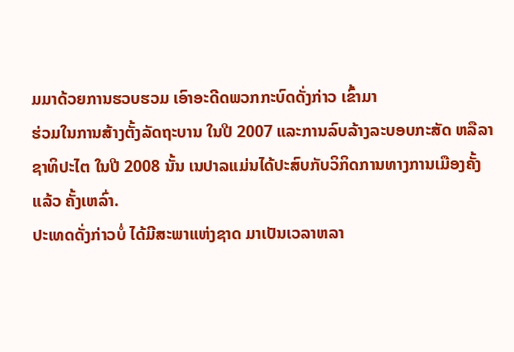ມມາດ້ວຍການຮວບຮວມ ເອົາອະດີດພວກກະບົດດັ່ງກ່າວ ເຂົ້າມາ
ຮ່ວມໃນການສ້າງຕັ້ງລັດຖະບານ ໃນປີ 2007 ແລະການລົບລ້າງລະບອບກະສັດ ຫລືລາ
ຊາທິປະໄຕ ໃນປີ 2008 ນັ້ນ ເນປາລແມ່ນໄດ້ປະສົບກັບວິກິດການທາງການເມືອງຄັ້ງ
ແລ້ວ ຄັ້ງເຫລົ່າ.
ປະເທດດັ່ງກ່າວບໍ່ ໄດ້ມີສະພາແຫ່ງຊາດ ມາເປັນເວລາຫລາ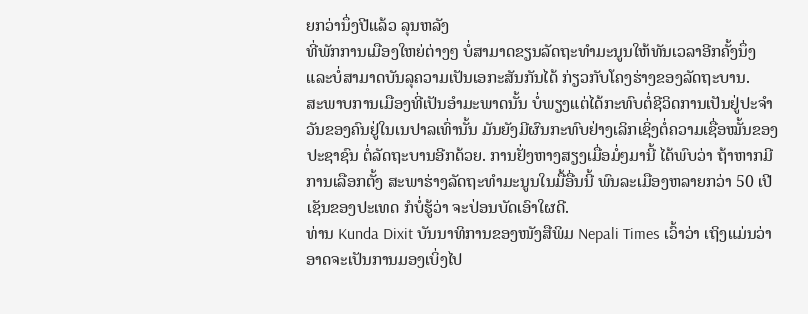ຍກວ່ານຶ່ງປີແລ້ວ ລຸນຫລັງ
ທີ່ພັກການເມືອງໃຫຍ່ຕ່າງໆ ບໍ່ສາມາດຂຽນລັດຖະທໍາມະນູນໃຫ້ທັນເວລາອີກຄັ້ງນຶ່ງ
ແລະບໍ່ສາມາດບັນລຸຄວາມເປັນເອກະສັນກັນໄດ້ ກ່ຽວກັບໂຄງຮ່າງຂອງລັດຖະບານ.
ສະພາບການເມືອງທີ່ເປັນອໍາມະພາດນັ້ນ ບໍ່ພຽງແຕ່ໄດ້ກະທົບຕໍ່ຊີວິດການເປັນຢູ່ປະຈໍາ
ວັນຂອງຄົນຢູ່ໃນເນປາລເທົ່ານັ້ນ ມັນຍັງມີຜົນກະທົບຢ່າງເລິກເຊິ່ງຕໍ່ຄວາມເຊື່ອໝັ້ນຂອງ
ປະຊາຊົນ ຕໍ່ລັດຖະບານອີກດ້ວຍ. ການຢັ່ງຫາງສຽງເມື່ອມໍ່ໆມານີ້ ໄດ້ພົບວ່າ ຖ້າຫາກມີ
ການເລືອກຕັ້ງ ສະພາຮ່າງລັດຖະທໍາມະນູນໃນມື້ອື່ນນີ້ ພົນລະເມືອງຫລາຍກວ່າ 50 ເປີ
ເຊັນຂອງປະເທດ ກໍບໍ່ຮູ້ວ່າ ຈະປ່ອນບັດເອົາໃຜດີ.
ທ່ານ Kunda Dixit ບັນນາທິການຂອງໜັງສືພິມ Nepali Times ເວົ້າວ່າ ເຖິງແມ່ນວ່າ
ອາດຈະເປັນການມອງເບິ່ງໄປ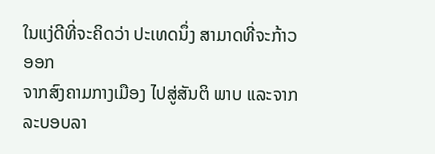ໃນແງ່ດີທີ່ຈະຄິດວ່າ ປະເທດນຶ່ງ ສາມາດທີ່ຈະກ້າວອອກ
ຈາກສົງຄາມກາງເມືອງ ໄປສູ່ສັນຕິ ພາບ ແລະຈາກລະບອບລາ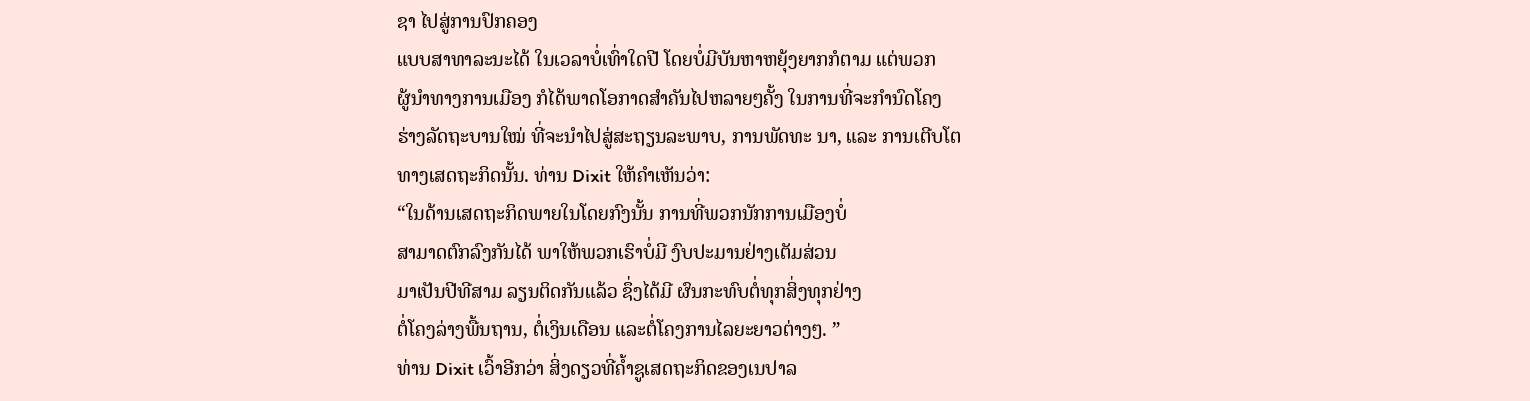ຊາ ໄປສູ່ການປົກຄອງ
ແບບສາທາລະນະໄດ້ ໃນເວລາບໍ່ເທົ່າໃດປີ ໂດຍບໍ່ມີບັນຫາຫຍຸ້ງຍາກກໍຕາມ ແຕ່ພວກ
ຜູ້ນໍາທາງການເມືອງ ກໍໄດ້ພາດໂອກາດສໍາຄັນໄປຫລາຍໆຄັ້ງ ໃນການທີ່ຈະກໍານົດໂຄງ
ຮ່າງລັດຖະບານໃໝ່ ທີ່ຈະນໍາໄປສູ່ສະຖຽນລະພາບ, ການພັດທະ ນາ, ແລະ ການເຕີບໂຕ
ທາງເສດຖະກິດນັ້ນ. ທ່ານ Dixit ໃຫ້ຄໍາເຫັນວ່າ:
“ໃນດ້ານເສດຖະກິດພາຍໃນໂດຍກົງນັ້ນ ການທີ່ພວກນັກການເມືອງບໍ່
ສາມາດຕົກລົງກັນໄດ້ ພາໃຫ້ພວກເຮົາບໍ່ມີ ງົບປະມານຢ່າງເຕັມສ່ວນ
ມາເປັນປີທີສາມ ລຽນຕິດກັນແລ້ວ ຊຶ່ງໄດ້ມີ ຜົນກະທົບຕໍ່ທຸກສິ່ງທຸກຢ່າງ
ຕໍ່ໂຄງລ່າງພື້ນຖານ, ຕໍ່ເງິນເດືອນ ແລະຕໍ່ໂຄງການໄລຍະຍາວຕ່າງໆ. ”
ທ່ານ Dixit ເວົ້າອີກວ່າ ສິ່ງດຽວທີ່ຄໍ້າຊູເສດຖະກິດຂອງເນປາລ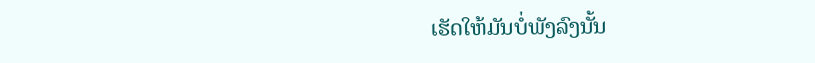ເຮັດໃຫ້ມັນບໍ່ພັງລົງນັ້ນ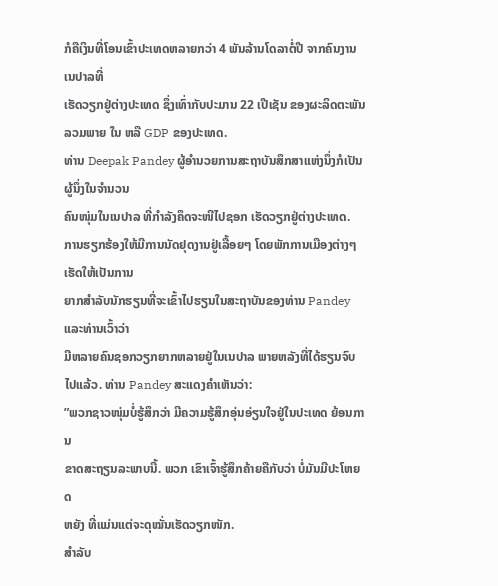ກໍຄືເງິນທີ່ໂອນເຂົ້າປະເທດຫລາຍກວ່າ 4 ພັນລ້ານໂດລາຕໍ່ປີ ຈາກຄົນງານເນປາລທີ່
ເຮັດວຽກຢູ່ຕ່າງປະເທດ ຊຶ່ງເທົ່າກັບປະມານ 22 ເປີເຊັນ ຂອງຜະລິດຕະພັນລວມພາຍ ໃນ ຫລື GDP ຂອງປະເທດ.
ທ່ານ Deepak Pandey ຜູ້ອໍານວຍການສະຖາບັນສຶກສາແຫ່ງນຶ່ງກໍເປັນຜູ້ນຶ່ງໃນຈໍານວນ
ຄົນໜຸ່ມໃນເນປາລ ທີ່ກໍາລັງຄຶດຈະໜີໄປຊອກ ເຮັດວຽກຢູ່ຕ່າງປະເທດ.
ການຮຽກຮ້ອງໃຫ້ມີການນັດຢຸດງານຢູ່ເລື້ອຍໆ ໂດຍພັກການເມືອງຕ່າງໆ ເຮັດໃຫ້ເປັນການ
ຍາກສໍາລັບນັກຮຽນທີ່ຈະເຂົ້າໄປຮຽນໃນສະຖາບັນຂອງທ່ານ Pandey ແລະທ່ານເວົ້າວ່າ
ມີຫລາຍຄົນຊອກວຽກຍາກຫລາຍຢູ່ໃນເນປາລ ພາຍຫລັງທີ່ໄດ້ຮຽນຈົບໄປແລ້ວ. ທ່ານ Pandey ສະແດງຄໍາເຫັນວ່າ:
”ພວກຊາວໜຸ່ມບໍ່ຮູ້ສຶກວ່າ ມີຄວາມຮູ້ສຶກອຸ່ນອ່ຽນໃຈຢູ່ໃນປະເທດ ຍ້ອນການ
ຂາດສະຖຽນລະພາບນີ້. ພວກ ເຂົາເຈົ້າຮູ້ສຶກຄ້າຍຄືກັບວ່າ ບໍ່ມັນມີປະໂຫຍດ
ຫຍັງ ທີ່ແມ່ນແຕ່ຈະດຸໝັ່ນເຮັດວຽກໜັກ.
ສໍາລັບ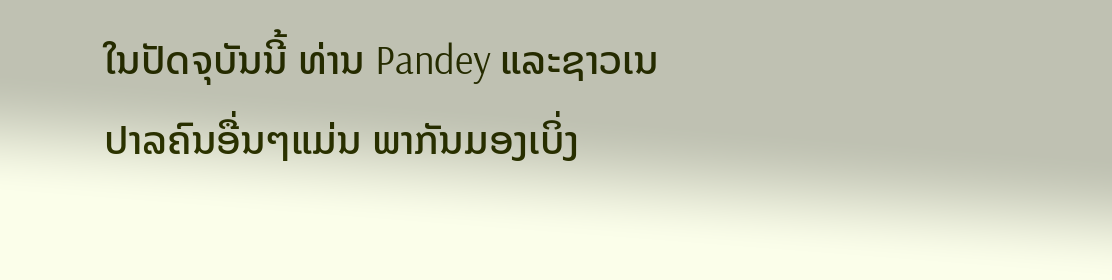ໃນປັດຈຸບັນນີ້ ທ່ານ Pandey ແລະຊາວເນປາລຄົນອື່ນໆແມ່ນ ພາກັນມອງເບິ່ງ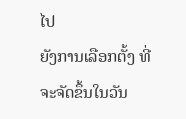ໄປ
ຍັງການເລືອກຕັ້ງ ທີ່ຈະຈັດຂຶ້ນໃນວັນ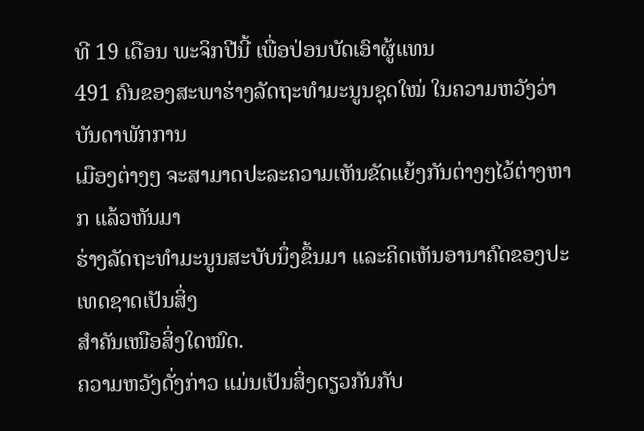ທີ 19 ເດືອນ ພະຈິກປີນີ້ ເພື່ອປ່ອນບັດເອົາຜູ້ແທນ
491 ຄົນຂອງສະພາຮ່າງລັດຖະທໍາມະນູນຊຸດໃໝ່ ໃນຄວາມຫວັງວ່າ ບັນດາພັກການ
ເມືອງຕ່າງໆ ຈະສາມາດປະລະຄວາມເຫັນຂັດແຍ້ງກັນຕ່າງໆໄວ້ຕ່າງຫາກ ແລ້ວຫັນມາ
ຮ່າງລັດຖະທໍາມະນູນສະບັບນຶ່ງຂຶ້ນມາ ແລະຄິດເຫັນອານາຄົດຂອງປະເທດຊາດເປັນສິ່ງ
ສໍາຄັນເໜືອສິ່ງໃດໝົດ.
ຄວາມຫວັງດັ່ງກ່າວ ແມ່ນເປັນສິ່ງດຽວກັນກັບ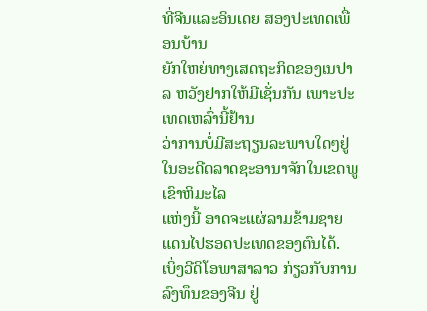ທີ່ຈີນແລະອິນເດຍ ສອງປະເທດເພື່ອນບ້ານ
ຍັກໃຫຍ່ທາງເສດຖະກິດຂອງເນປາລ ຫວັງຢາກໃຫ້ມີເຊັ່ນກັນ ເພາະປະເທດເຫລົ່ານີ້ຢ້ານ
ວ່າການບໍ່ມີສະຖຽນລະພາບໃດໆຢູ່ໃນອະດີດລາດຊະອານາຈັກໃນເຂດພູເຂົາຫິມະໄລ
ແຫ່ງນີ້ ອາດຈະແຜ່ລາມຂ້າມຊາຍແດນໄປຮອດປະເທດຂອງຕົນໄດ້.
ເບິ່ງວີດິໂອພາສາລາວ ກ່ຽວກັບການລົງທຶນຂອງຈີນ ຢູ່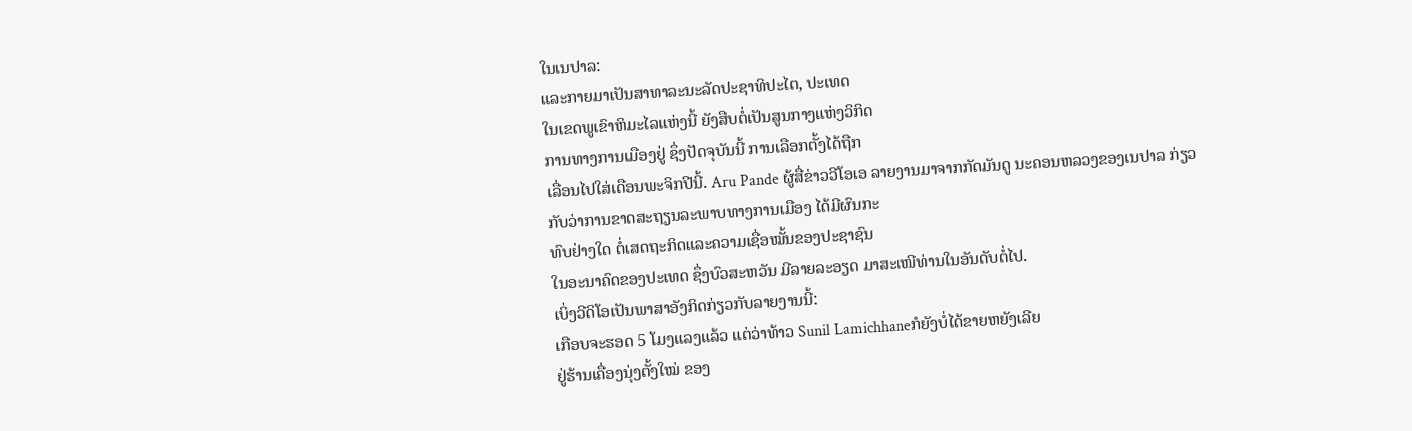ໃນເນປາລ:
ແລະກາຍມາເປັນສາທາລະນະລັດປະຊາທິປະໄຕ, ປະເທດ
ໃນເຂດພູເຂົາຫິມະໄລແຫ່ງນີ້ ຍັງສືບຕໍ່ເປັນສູນກາງແຫ່ງວິກິດ
ການທາງການເມືອງຢູ່ ຊຶ່ງປັດຈຸບັນນີ້ ການເລືອກຕັ້ງໄດ້ຖືກ
ເລື່ອນໄປໃສ່ເດືອນພະຈິກປີນີ້. Aru Pande ຜູ້ສື່ຂ່າວວີໂອເອ ລາຍງານມາຈາກກັດມັນດູ ນະຄອນຫລວງຂອງເນປາລ ກ່ຽວ
ກັບວ່າການຂາດສະຖຽນລະພາບທາງການເມືອງ ໄດ້ມີຜົນກະ
ທົບຢ່າງໃດ ຕໍ່ເສດຖະກິດແລະຄວາມເຊື່ອໝັ້ນຂອງປະຊາຊົນ
ໃນອະນາຄົດຂອງປະເທດ ຊຶ່ງບົວສະຫວັນ ມີລາຍລະອຽດ ມາສະເໜີທ່ານໃນອັນດັບຕໍ່ໄປ.
ເບິ່ງວີດິໂອເປັນພາສາອັງກິດກ່ຽວກັບລາຍງານນີ້:
ເກືອບຈະຮອດ 5 ໂມງແລງແລ້ວ ແຕ່ວ່າທ້າວ Sunil Lamichhaneກໍຍັງບໍ່ໄດ້ຂາຍຫຍັງເລີຍ
ຢູ່ຮ້ານເຄື່ອງນຸ່ງຕັ້ງໃໝ່ ຂອງ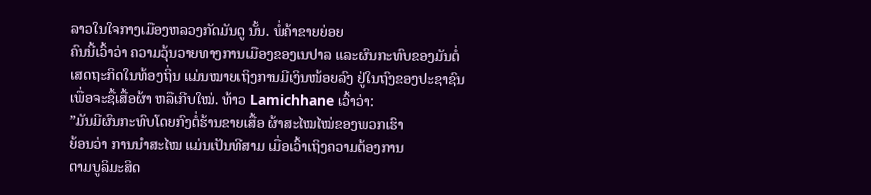ລາວໃນໃຈກາງເມືອງຫລວງກັດມັນດູ ນັ້ນ. ພໍ່ຄ້າຂາຍຍ່ອຍ
ຄົນນີ້ເວົ້າວ່າ ຄວາມວຸ້ນວາຍທາງການເມືອງຂອງເນປາລ ແລະຜົນກະທົບຂອງມັນຕໍ່
ເສດຖະກິດໃນທ້ອງຖິ່ນ ແມ່ນໝາຍເຖິງການມີເງິນໜ້ອຍລົງ ຢູ່ໃນຖົງຂອງປະຊາຊົນ
ເພື່ອຈະຊື້ເສື້ອຜ້າ ຫລືເກີບໃໝ່. ທ້າວ Lamichhane ເວົ້າວ່າ:
”ມັນມີຜົນກະທົບໂດຍກົງຕໍ່ຮ້ານຂາຍເສື້ອ ຜ້າສະໄໝໄໝ່ຂອງພວກເຮົາ
ຍ້ອນວ່າ ການນໍາສະໄໝ ແມ່ນເປັນທີສາມ ເມື່ອເວົ້າເຖິງຄວາມຕ້ອງການ
ຕາມບູລິມະສິດ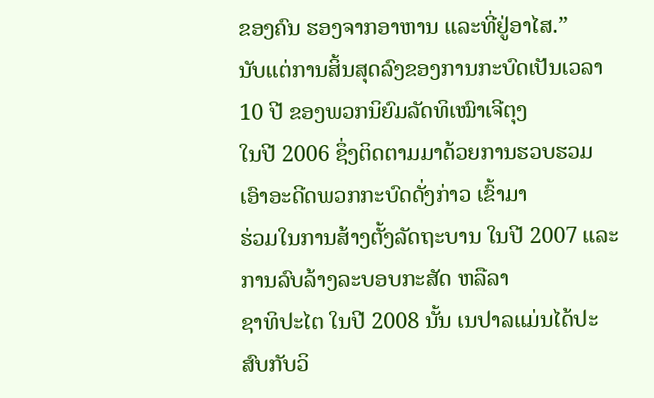ຂອງຄົນ ຮອງຈາກອາຫານ ແລະທີ່ຢູ່ອາໄສ.”
ນັບແຕ່ການສິ້ນສຸດລົງຂອງການກະບົດເປັນເວລາ 10 ປີ ຂອງພວກນິຍົມລັດທິເໝົາເຈີຕຸງ
ໃນປີ 2006 ຊຶ່ງຕິດຕາມມາດ້ວຍການຮວບຮວມ ເອົາອະດີດພວກກະບົດດັ່ງກ່າວ ເຂົ້າມາ
ຮ່ວມໃນການສ້າງຕັ້ງລັດຖະບານ ໃນປີ 2007 ແລະການລົບລ້າງລະບອບກະສັດ ຫລືລາ
ຊາທິປະໄຕ ໃນປີ 2008 ນັ້ນ ເນປາລແມ່ນໄດ້ປະສົບກັບວິ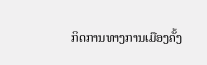ກິດການທາງການເມືອງຄັ້ງ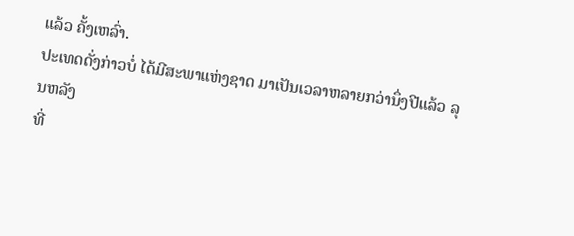ແລ້ວ ຄັ້ງເຫລົ່າ.
ປະເທດດັ່ງກ່າວບໍ່ ໄດ້ມີສະພາແຫ່ງຊາດ ມາເປັນເວລາຫລາຍກວ່ານຶ່ງປີແລ້ວ ລຸນຫລັງ
ທີ່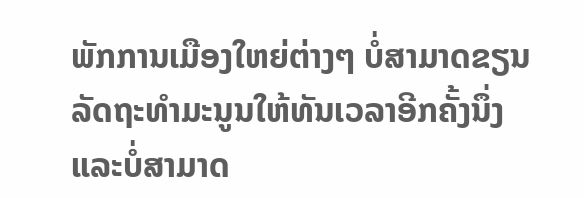ພັກການເມືອງໃຫຍ່ຕ່າງໆ ບໍ່ສາມາດຂຽນລັດຖະທໍາມະນູນໃຫ້ທັນເວລາອີກຄັ້ງນຶ່ງ
ແລະບໍ່ສາມາດ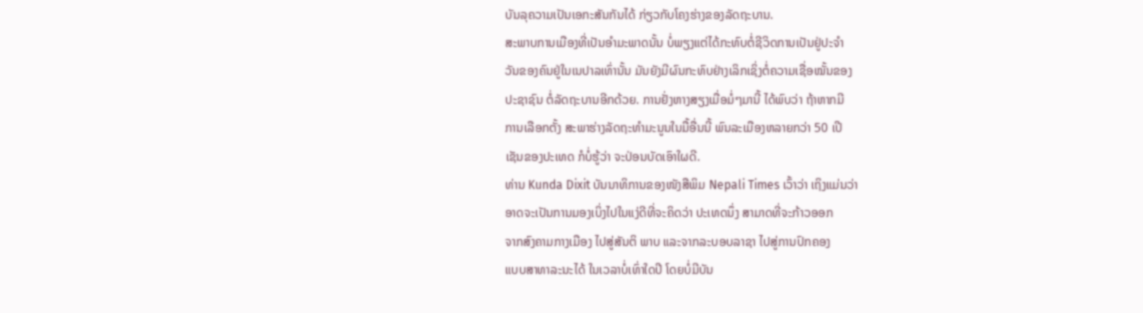ບັນລຸຄວາມເປັນເອກະສັນກັນໄດ້ ກ່ຽວກັບໂຄງຮ່າງຂອງລັດຖະບານ.
ສະພາບການເມືອງທີ່ເປັນອໍາມະພາດນັ້ນ ບໍ່ພຽງແຕ່ໄດ້ກະທົບຕໍ່ຊີວິດການເປັນຢູ່ປະຈໍາ
ວັນຂອງຄົນຢູ່ໃນເນປາລເທົ່ານັ້ນ ມັນຍັງມີຜົນກະທົບຢ່າງເລິກເຊິ່ງຕໍ່ຄວາມເຊື່ອໝັ້ນຂອງ
ປະຊາຊົນ ຕໍ່ລັດຖະບານອີກດ້ວຍ. ການຢັ່ງຫາງສຽງເມື່ອມໍ່ໆມານີ້ ໄດ້ພົບວ່າ ຖ້າຫາກມີ
ການເລືອກຕັ້ງ ສະພາຮ່າງລັດຖະທໍາມະນູນໃນມື້ອື່ນນີ້ ພົນລະເມືອງຫລາຍກວ່າ 50 ເປີ
ເຊັນຂອງປະເທດ ກໍບໍ່ຮູ້ວ່າ ຈະປ່ອນບັດເອົາໃຜດີ.
ທ່ານ Kunda Dixit ບັນນາທິການຂອງໜັງສືພິມ Nepali Times ເວົ້າວ່າ ເຖິງແມ່ນວ່າ
ອາດຈະເປັນການມອງເບິ່ງໄປໃນແງ່ດີທີ່ຈະຄິດວ່າ ປະເທດນຶ່ງ ສາມາດທີ່ຈະກ້າວອອກ
ຈາກສົງຄາມກາງເມືອງ ໄປສູ່ສັນຕິ ພາບ ແລະຈາກລະບອບລາຊາ ໄປສູ່ການປົກຄອງ
ແບບສາທາລະນະໄດ້ ໃນເວລາບໍ່ເທົ່າໃດປີ ໂດຍບໍ່ມີບັນ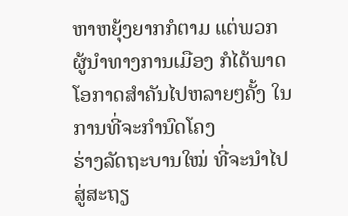ຫາຫຍຸ້ງຍາກກໍຕາມ ແຕ່ພວກ
ຜູ້ນໍາທາງການເມືອງ ກໍໄດ້ພາດໂອກາດສໍາຄັນໄປຫລາຍໆຄັ້ງ ໃນການທີ່ຈະກໍານົດໂຄງ
ຮ່າງລັດຖະບານໃໝ່ ທີ່ຈະນໍາໄປສູ່ສະຖຽ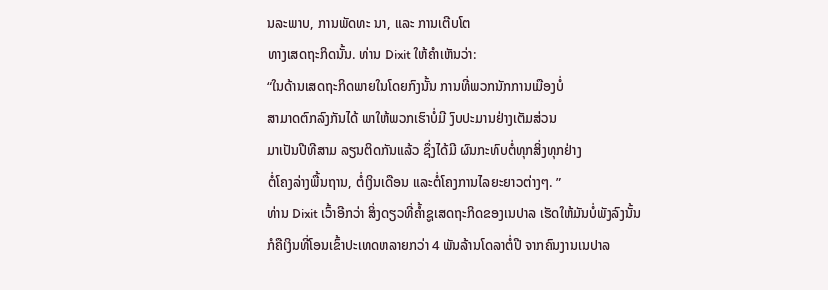ນລະພາບ, ການພັດທະ ນາ, ແລະ ການເຕີບໂຕ
ທາງເສດຖະກິດນັ້ນ. ທ່ານ Dixit ໃຫ້ຄໍາເຫັນວ່າ:
“ໃນດ້ານເສດຖະກິດພາຍໃນໂດຍກົງນັ້ນ ການທີ່ພວກນັກການເມືອງບໍ່
ສາມາດຕົກລົງກັນໄດ້ ພາໃຫ້ພວກເຮົາບໍ່ມີ ງົບປະມານຢ່າງເຕັມສ່ວນ
ມາເປັນປີທີສາມ ລຽນຕິດກັນແລ້ວ ຊຶ່ງໄດ້ມີ ຜົນກະທົບຕໍ່ທຸກສິ່ງທຸກຢ່າງ
ຕໍ່ໂຄງລ່າງພື້ນຖານ, ຕໍ່ເງິນເດືອນ ແລະຕໍ່ໂຄງການໄລຍະຍາວຕ່າງໆ. ”
ທ່ານ Dixit ເວົ້າອີກວ່າ ສິ່ງດຽວທີ່ຄໍ້າຊູເສດຖະກິດຂອງເນປາລ ເຮັດໃຫ້ມັນບໍ່ພັງລົງນັ້ນ
ກໍຄືເງິນທີ່ໂອນເຂົ້າປະເທດຫລາຍກວ່າ 4 ພັນລ້ານໂດລາຕໍ່ປີ ຈາກຄົນງານເນປາລ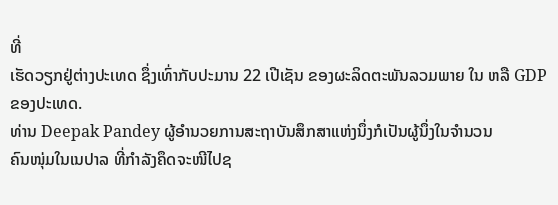ທີ່
ເຮັດວຽກຢູ່ຕ່າງປະເທດ ຊຶ່ງເທົ່າກັບປະມານ 22 ເປີເຊັນ ຂອງຜະລິດຕະພັນລວມພາຍ ໃນ ຫລື GDP ຂອງປະເທດ.
ທ່ານ Deepak Pandey ຜູ້ອໍານວຍການສະຖາບັນສຶກສາແຫ່ງນຶ່ງກໍເປັນຜູ້ນຶ່ງໃນຈໍານວນ
ຄົນໜຸ່ມໃນເນປາລ ທີ່ກໍາລັງຄຶດຈະໜີໄປຊ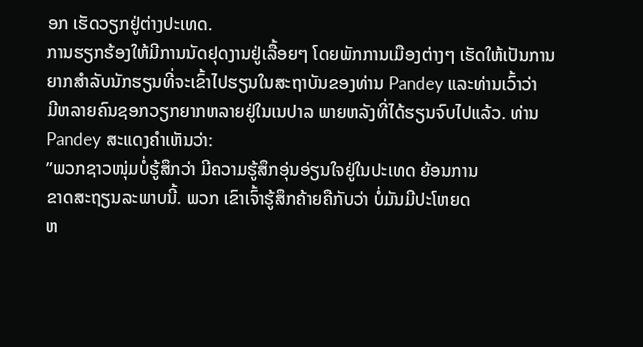ອກ ເຮັດວຽກຢູ່ຕ່າງປະເທດ.
ການຮຽກຮ້ອງໃຫ້ມີການນັດຢຸດງານຢູ່ເລື້ອຍໆ ໂດຍພັກການເມືອງຕ່າງໆ ເຮັດໃຫ້ເປັນການ
ຍາກສໍາລັບນັກຮຽນທີ່ຈະເຂົ້າໄປຮຽນໃນສະຖາບັນຂອງທ່ານ Pandey ແລະທ່ານເວົ້າວ່າ
ມີຫລາຍຄົນຊອກວຽກຍາກຫລາຍຢູ່ໃນເນປາລ ພາຍຫລັງທີ່ໄດ້ຮຽນຈົບໄປແລ້ວ. ທ່ານ Pandey ສະແດງຄໍາເຫັນວ່າ:
”ພວກຊາວໜຸ່ມບໍ່ຮູ້ສຶກວ່າ ມີຄວາມຮູ້ສຶກອຸ່ນອ່ຽນໃຈຢູ່ໃນປະເທດ ຍ້ອນການ
ຂາດສະຖຽນລະພາບນີ້. ພວກ ເຂົາເຈົ້າຮູ້ສຶກຄ້າຍຄືກັບວ່າ ບໍ່ມັນມີປະໂຫຍດ
ຫ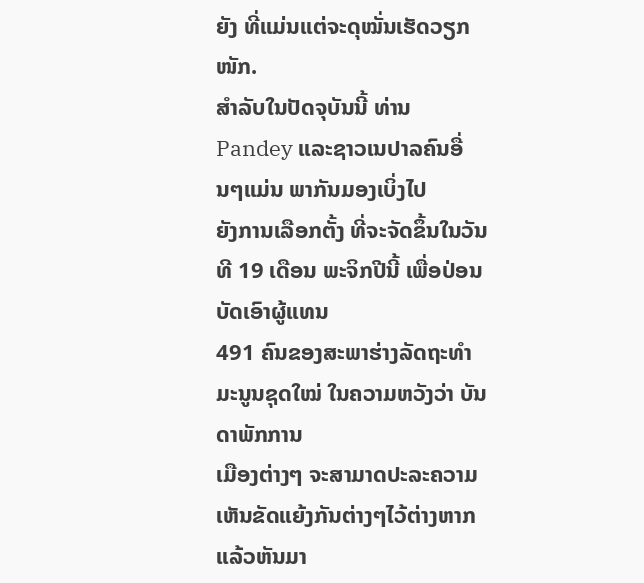ຍັງ ທີ່ແມ່ນແຕ່ຈະດຸໝັ່ນເຮັດວຽກໜັກ.
ສໍາລັບໃນປັດຈຸບັນນີ້ ທ່ານ Pandey ແລະຊາວເນປາລຄົນອື່ນໆແມ່ນ ພາກັນມອງເບິ່ງໄປ
ຍັງການເລືອກຕັ້ງ ທີ່ຈະຈັດຂຶ້ນໃນວັນທີ 19 ເດືອນ ພະຈິກປີນີ້ ເພື່ອປ່ອນບັດເອົາຜູ້ແທນ
491 ຄົນຂອງສະພາຮ່າງລັດຖະທໍາມະນູນຊຸດໃໝ່ ໃນຄວາມຫວັງວ່າ ບັນດາພັກການ
ເມືອງຕ່າງໆ ຈະສາມາດປະລະຄວາມເຫັນຂັດແຍ້ງກັນຕ່າງໆໄວ້ຕ່າງຫາກ ແລ້ວຫັນມາ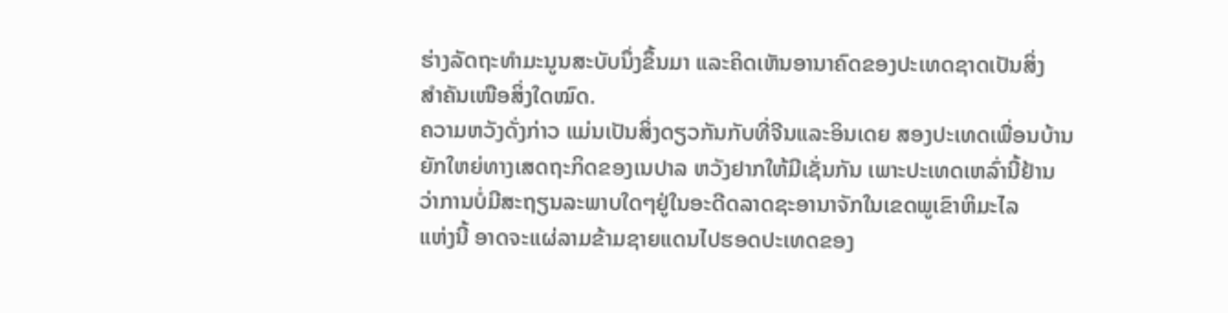ຮ່າງລັດຖະທໍາມະນູນສະບັບນຶ່ງຂຶ້ນມາ ແລະຄິດເຫັນອານາຄົດຂອງປະເທດຊາດເປັນສິ່ງ
ສໍາຄັນເໜືອສິ່ງໃດໝົດ.
ຄວາມຫວັງດັ່ງກ່າວ ແມ່ນເປັນສິ່ງດຽວກັນກັບທີ່ຈີນແລະອິນເດຍ ສອງປະເທດເພື່ອນບ້ານ
ຍັກໃຫຍ່ທາງເສດຖະກິດຂອງເນປາລ ຫວັງຢາກໃຫ້ມີເຊັ່ນກັນ ເພາະປະເທດເຫລົ່ານີ້ຢ້ານ
ວ່າການບໍ່ມີສະຖຽນລະພາບໃດໆຢູ່ໃນອະດີດລາດຊະອານາຈັກໃນເຂດພູເຂົາຫິມະໄລ
ແຫ່ງນີ້ ອາດຈະແຜ່ລາມຂ້າມຊາຍແດນໄປຮອດປະເທດຂອງ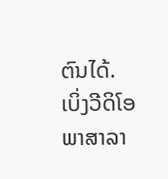ຕົນໄດ້.
ເບິ່ງວີດິໂອພາສາລາ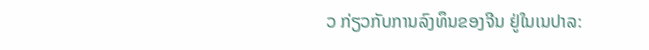ວ ກ່ຽວກັບການລົງທຶນຂອງຈີນ ຢູ່ໃນເນປາລ: